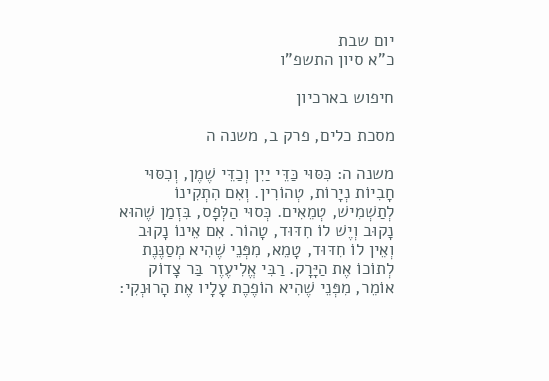יום שבת
כ"א סיון התשפ"ו

חיפוש בארכיון

מסכת כלים, פרק ב, משנה ה

משנה ה: כִּסּוּי כַּדֵּי יַיִן וְכַדֵּי שֶׁמֶן, וְכִסּוּי חָבִיוֹת נְיָרוֹת, טְהוֹרִין. וְאִם הִתְקִינוֹ לְתַשְׁמִישׁ, טְמֵאִים. כְּסוּי הַלְּפָס, בִּזְמַן שֶׁהוּא נָקוּב וְיֶשׁ לוֹ חִדּוּד, טָהוֹר. אִם אֵינוֹ נָקוּב וְאֵין לוֹ חִדּוּד, טָמֵא, מִפְּנֵי שֶׁהִיא מְסַנֶּנֶת לְתוֹכוֹ אֶת הַיָּרָק. רַבִּי אֱלִיעֶזֶר בַּר צָדוֹק אוֹמֵר, מִפְּנֵי שֶׁהִיא הוֹפֶכֶת עָלָיו אֶת הָרוּנְקִי: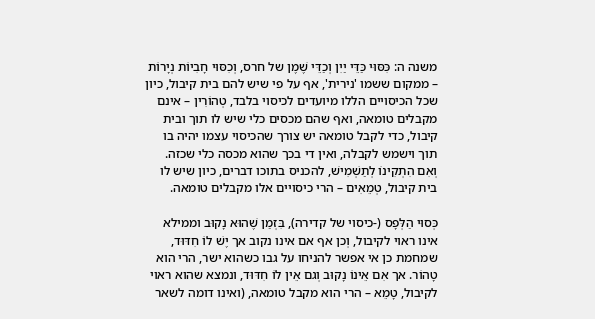משנה ה: כִּסּוּי כַּדֵּי יַיִן וְכַדֵּי שֶׁמֶן של חרס, וְכִסּוּי חָבִיוֹת נְיָרוֹת – ממקום ששמו 'נירית', אף על פי שיש להם בית קיבול, כיון שכל הכיסויים הללו מיועדים לכיסוי בלבד, טְהוֹרִין – אינם מקבלים טומאה, ואף שהם מכסים כלי שיש לו תוך ובית קיבול, כדי לקבל טומאה יש צורך שהכיסוי עצמו יהיה בו תוך וישמש לקבלה, ואין די בכך שהוא מכסה כלי שכזה. וְאִם הִתְקִינוֹ לְתַשְׁמִישׁ, להכניס בתוכו דברים, כיון שיש לו בית קיבול, טְמֵאִים – הרי כיסויים אלו מקבלים טומאה.

כְּסוּי הַלְּפָס (-כיסוי של קדירה), בִּזְמַן שֶׁהוּא נָקוּב וממילא אינו ראוי לקיבול, וְכן אף אם אינו נקוב אך יֶשׁ לוֹ חִדּוּד, שמחמת כן אי אפשר להניחו על גבו כשהוא ישר, הרי הוא טָהוֹר. אך אִם אֵינוֹ נָקוּב וְגם אֵין לוֹ חִדּוּד, ונמצא שהוא ראוי לקיבול, טָמֵא – הרי הוא מקבל טומאה, (ואינו דומה לשאר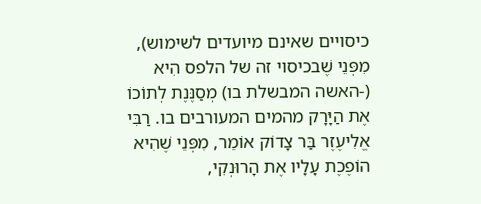כיסויים שאינם מיועדים לשימוש), מִפְּנֵי שֶׁבכיסוי זה של הלפס הִיא (-האשה המבשלת בו) מְסַנֶּנֶת לְתוֹכוֹ אֶת הַיָּרָק מהמים המעורבים בו. רַבִּי אֱלִיעֶזֶר בַּר צָדוֹק אוֹמֵר, מִפְּנֵי שֶׁהִיא הוֹפֶכֶת עָלָיו אֶת הָרוּנְקִי,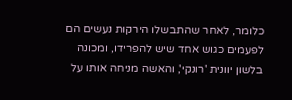כלומר, לאחר שהתבשלו הירקות נעשים הם לפעמים כגוש אחד שיש להפרידו, ומכונה בלשון יוונית 'רונקי', והאשה מניחה אותו על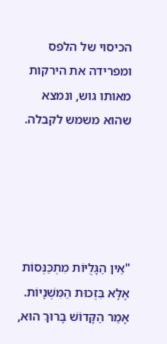הכיסוי של הלפס ומפרידה את הירקות מאותו גוש, ונמצא שהוא משמש לקבלה.





"אֵין הַגָּלֻיּוֹת מִתְכַּנְּסוֹת אֶלָּא בִּזְכוּת הַמִּשְׁנָיוֹת. אָמַר הַקָּדוֹשׁ בָּרוּךְ הוּא,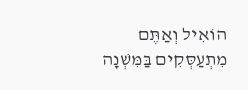הוֹאִיל וְאַתֶּם מִתְעַסְּקִים בַּמִּשְׁנָה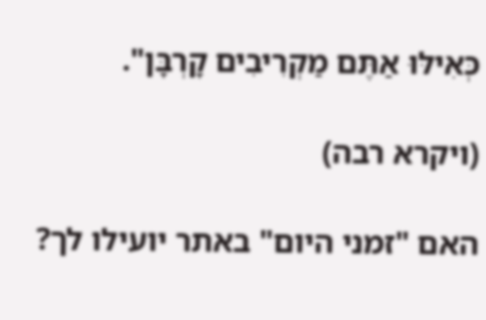כְּאִילּוּ אַתֶּם מַקְרִיבִים קָרְבָּן".

(ויקרא רבה)

האם "זמני היום" באתר יועילו לך?